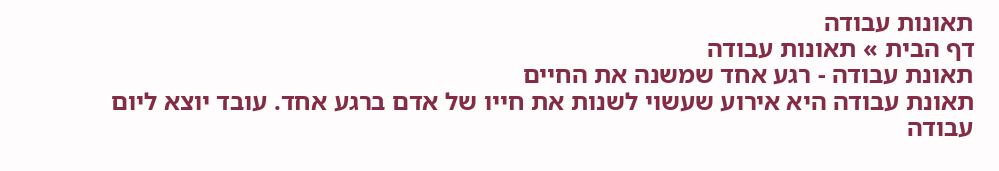תאונות עבודה
דף הבית » תאונות עבודה
תאונת עבודה - רגע אחד שמשנה את החיים
תאונת עבודה היא אירוע שעשוי לשנות את חייו של אדם ברגע אחד. עובד יוצא ליום עבודה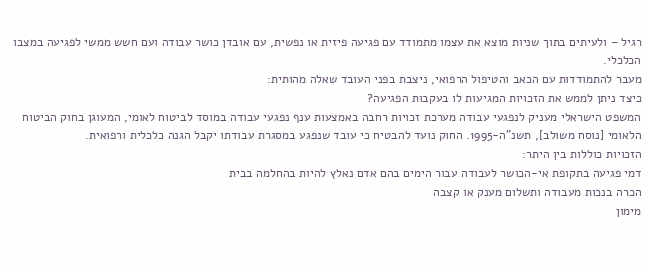רגיל – ולעיתים בתוך שניות מוצא את עצמו מתמודד עם פגיעה פיזית או נפשית, עם אובדן כושר עבודה ועם חשש ממשי לפגיעה במצבו הכלכלי.
מעבר להתמודדות עם הכאב והטיפול הרפואי, ניצבת בפני העובד שאלה מהותית:
כיצד ניתן לממש את הזכויות המגיעות לו בעקבות הפגיעה?
המשפט הישראלי מעניק לנפגעי עבודה מערכת זכויות רחבה באמצעות ענף נפגעי עבודה במוסד לביטוח לאומי, המעוגן בחוק הביטוח הלאומי [נוסח משולב], תשנ"ה-1995. החוק נועד להבטיח כי עובד שנפגע במסגרת עבודתו יקבל הגנה כלכלית ורפואית.
הזכויות כוללות בין היתר:
דמי פגיעה בתקופת אי-הכושר לעבודה עבור הימים בהם אדם נאלץ להיות בהחלמה בבית
הכרה בנכות מעבודה ותשלום מענק או קצבה
מימון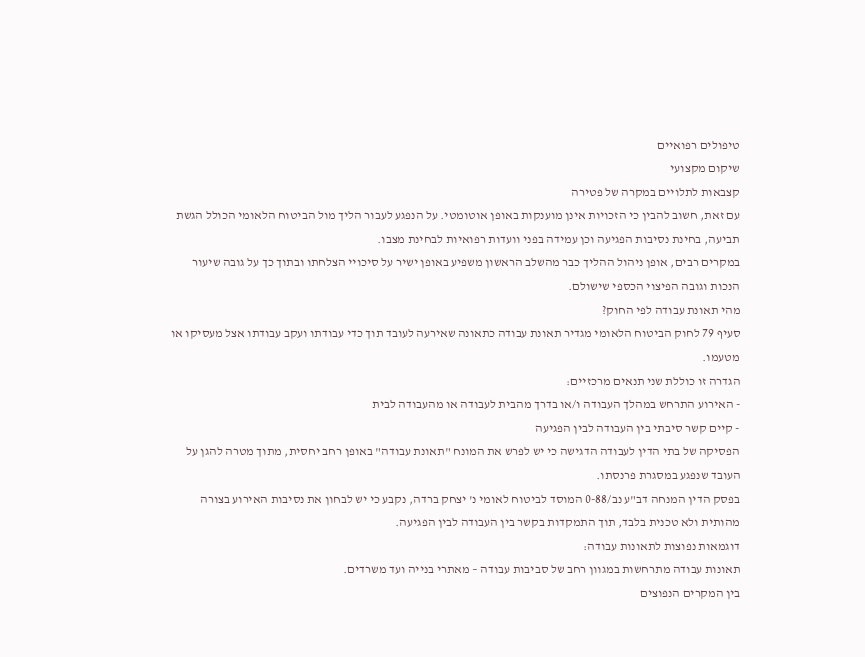טיפולים רפואיים
שיקום מקצועי
קצבאות לתלויים במקרה של פטירה
עם זאת, חשוב להבין כי הזכויות אינן מוענקות באופן אוטומטי. על הנפגע לעבור הליך מול הביטוח הלאומי הכולל הגשת תביעה, בחינת נסיבות הפגיעה וכן עמידה בפני וועדות רפואיות לבחינת מצבו.
במקרים רבים, אופן ניהול ההליך כבר מהשלב הראשון משפיע באופן ישיר על סיכויי הצלחתו ובתוך כך על גובה שיעור הנכות וגובה הפיצוי הכספי שישולם.
מהי תאונת עבודה לפי החוק?
סעיף 79 לחוק הביטוח הלאומי מגדיר תאונת עבודה כתאונה שאירעה לעובד תוך כדי עבודתו ועקב עבודתו אצל מעסיקו או מטעמו.
הגדרה זו כוללת שני תנאים מרכזיים:
- האירוע התרחש במהלך העבודה ו/או בדרך מהבית לעבודה או מהעבודה לבית
- קיים קשר סיבתי בין העבודה לבין הפגיעה
הפסיקה של בתי הדין לעבודה הדגישה כי יש לפרש את המונח "תאונת עבודה" באופן רחב יחסית, מתוך מטרה להגן על העובד שנפגע במסגרת פרנסתו.
בפסק הדין המנחה דב"ע נב/0-88 המוסד לביטוח לאומי נ' יצחק ברדה, נקבע כי יש לבחון את נסיבות האירוע בצורה מהותית ולא טכנית בלבד, תוך התמקדות בקשר בין העבודה לבין הפגיעה.
דוגמאות נפוצות לתאונות עבודה:
תאונות עבודה מתרחשות במגוון רחב של סביבות עבודה – מאתרי בנייה ועד משרדים.
בין המקרים הנפוצים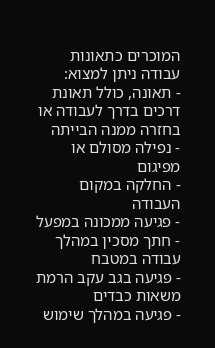המוכרים כתאונות עבודה ניתן למצוא:
- תאונה, כולל תאונת דרכים בדרך לעבודה או בחזרה ממנה הבייתה
- נפילה מסולם או מפיגום
- החלקה במקום העבודה
- פגיעה ממכונה במפעל
- חתך מסכין במהלך עבודה במטבח
- פגיעה בגב עקב הרמת משאות כבדים
- פגיעה במהלך שימוש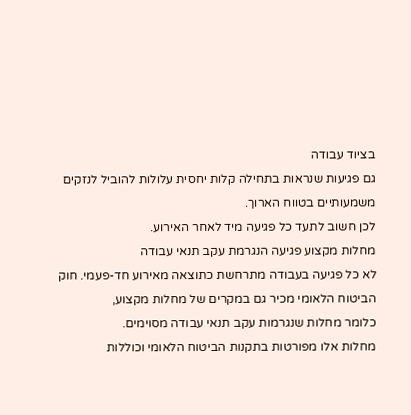בציוד עבודה
גם פגיעות שנראות בתחילה קלות יחסית עלולות להוביל לנזקים משמעותיים בטווח הארוך.
לכן חשוב לתעד כל פגיעה מיד לאחר האירוע.
מחלות מקצוע פגיעה הנגרמת עקב תנאי עבודה
לא כל פגיעה בעבודה מתרחשת כתוצאה מאירוע חד-פעמי. חוק הביטוח הלאומי מכיר גם במקרים של מחלות מקצוע,
כלומר מחלות שנגרמות עקב תנאי עבודה מסוימים.
מחלות אלו מפורטות בתקנות הביטוח הלאומי וכוללות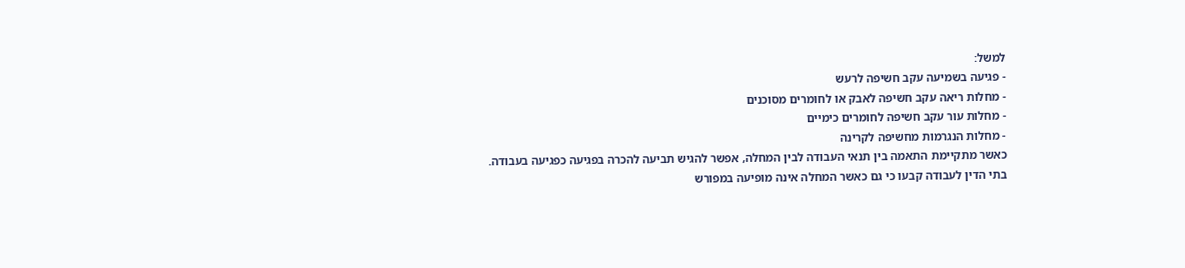למשל:
- פגיעה בשמיעה עקב חשיפה לרעש
- מחלות ריאה עקב חשיפה לאבק או לחומרים מסוכנים
- מחלות עור עקב חשיפה לחומרים כימיים
- מחלות הנגרמות מחשיפה לקרינה
כאשר מתקיימת התאמה בין תנאי העבודה לבין המחלה, אפשר להגיש תביעה להכרה בפגיעה כפגיעה בעבודה.
בתי הדין לעבודה קבעו כי גם כאשר המחלה אינה מופיעה במפורש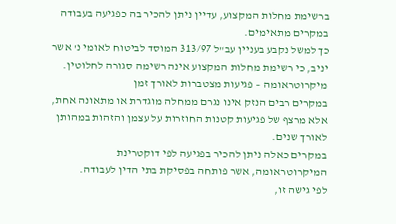ברשימת מחלות המקצוע, עדיין ניתן להכיר בה כפגיעה בעבודה במקרים מתאימים.
כך למשל נקבע בעניין עב"ל 313/97 המוסד לביטוח לאומי נ' אשר יניב, כי רשימת מחלות המקצוע אינה רשימה סגורה לחלוטין.
מיקרוטראומה – פגיעות מצטברות לאורך זמן
במקרים רבים הנזק אינו נגרם ממחלה מוגדרת או מתאונה אחת, אלא מרצף של פגיעות קטנות החוזרות על עצמן והזהות במהותן לאורך שנים.
במקרים כאלה ניתן להכיר בפגיעה לפי דוקטרינת המיקרוטראומה, אשר פותחה בפסיקת בתי הדין לעבודה.
לפי גישה זו,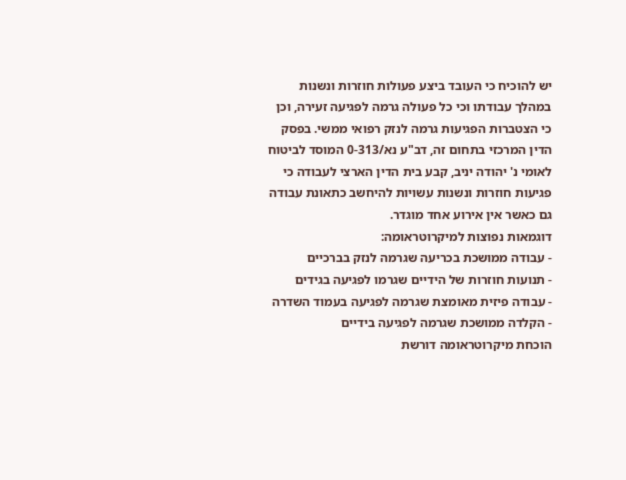יש להוכיח כי העובד ביצע פעולות חוזרות ונשנות במהלך עבודתו וכי כל פעולה גרמה לפגיעה זעירה, וכן כי הצטברות הפגיעות גרמה לנזק רפואי ממשי. בפסק הדין המרכזי בתחום זה, דב"ע נא/0-313 המוסד לביטוח לאומי נ' יהודה יניב, קבע בית הדין הארצי לעבודה כי פגיעות חוזרות ונשנות עשויות להיחשב כתאונת עבודה גם כאשר אין אירוע אחד מוגדר.
דוגמאות נפוצות למיקרוטראומה:
- עבודה ממושכת בכריעה שגרמה לנזק בברכיים
- תנועות חוזרות של הידיים שגרמו לפגיעה בגידים
- עבודה פיזית מאומצת שגרמה לפגיעה בעמוד השדרה
- הקלדה ממושכת שגרמה לפגיעה בידיים
הוכחת מיקרוטראומה דורשת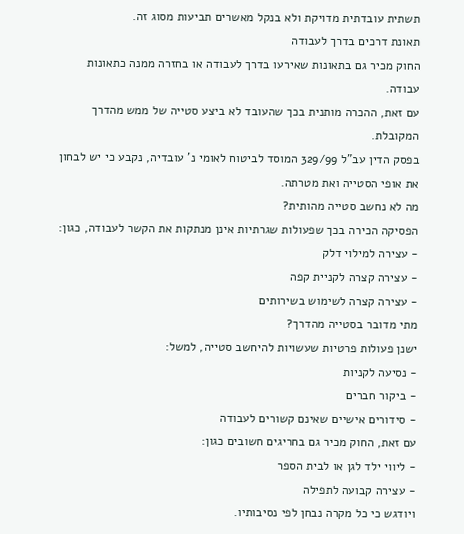תשתית עובדתית מדויקת ולא בנקל מאשרים תביעות מסוג זה.
תאונת דרכים בדרך לעבודה
החוק מכיר גם בתאונות שאירעו בדרך לעבודה או בחזרה ממנה כתאונות עבודה.
עם זאת, ההכרה מותנית בכך שהעובד לא ביצע סטייה של ממש מהדרך המקובלת.
בפסק הדין עב"ל 329/99 המוסד לביטוח לאומי נ' עובדיה, נקבע כי יש לבחון את אופי הסטייה ואת מטרתה.
מה לא נחשב סטייה מהותית?
הפסיקה הכירה בכך שפעולות שגרתיות אינן מנתקות את הקשר לעבודה, כגון:
- עצירה למילוי דלק
- עצירה קצרה לקניית קפה
- עצירה קצרה לשימוש בשירותים
מתי מדובר בסטייה מהדרך?
ישנן פעולות פרטיות שעשויות להיחשב סטייה, למשל:
- נסיעה לקניות
- ביקור חברים
- סידורים אישיים שאינם קשורים לעבודה
עם זאת, החוק מכיר גם בחריגים חשובים כגון:
- ליווי ילד לגן או לבית הספר
- עצירה קבועה לתפילה
ויודגש כי כל מקרה נבחן לפי נסיבותיו.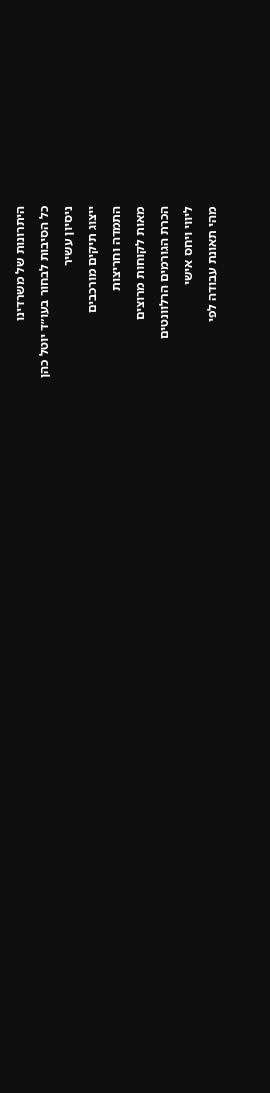היתרונות של משרדינו
כל הסיבות לבחור בעו״ד יוטל כהן
ניסיון עשיר
ייצוג תיקים מורכבים
התמדה וחריצות
מאות לקוחות מרוצים
הכרת הגורמים הרלוונטים
ליווי ויחס אישי
מהי תאונת עבודה לפי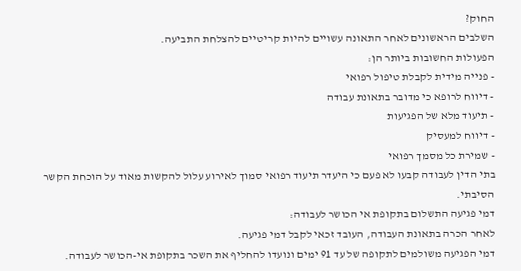החוק?
השלבים הראשונים לאחר התאונה עשויים להיות קריטיים להצלחת התביעה.
הפעולות החשובות ביותר הן:
- פנייה מידית לקבלת טיפול רפואי
- דיווח לרופא כי מדובר בתאונת עבודה
- תיעוד מלא של הפגיעות
- דיווח למעסיק
- שמירת כל מסמך רפואי
בתי הדין לעבודה קבעו לא פעם כי היעדר תיעוד רפואי סמוך לאירוע עלול להקשות מאוד על הוכחת הקשר הסיבתי.
דמי פגיעה התשלום בתקופת אי הכושר לעבודה:
לאחר הכרה בתאונת העבודה, העובד זכאי לקבל דמי פגיעה.
דמי הפגיעה משולמים לתקופה של עד 91 ימים ונועדו להחליף את השכר בתקופת אי-הכושר לעבודה.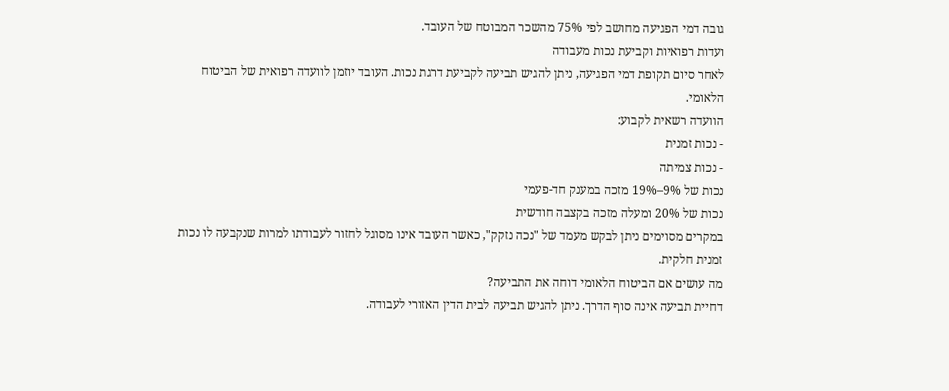גובה דמי הפגיעה מחושב לפי 75% מהשכר המבוטח של העובד.
ועדות רפואיות וקביעת נכות מעבודה
לאחר סיום תקופת דמי הפגיעה, ניתן להגיש תביעה לקביעת דרגת נכות. העובד יוזמן לוועדה רפואית של הביטוח הלאומי.
הוועדה רשאית לקבוע:
- נכות זמנית
- נכות צמיתה
נכות של 9%–19% מזכה במענק חד-פעמי
נכות של 20% ומעלה מזכה בקצבה חודשית
במקרים מסוימים ניתן לבקש מעמד של "נכה נזקק", כאשר העובד אינו מסוגל לחזור לעבודתו למרות שנקבעה לו נכות זמנית חלקית.
מה עושים אם הביטוח הלאומי דוחה את התביעה?
דחיית תביעה אינה סוף הדרך. ניתן להגיש תביעה לבית הדין האזורי לעבודה.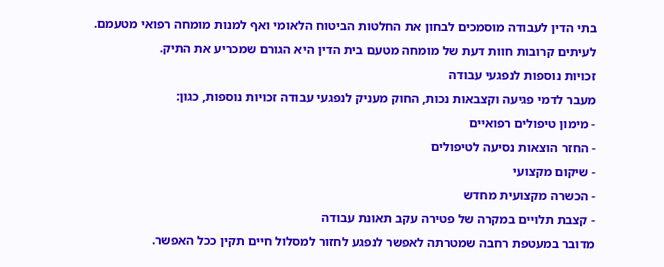בתי הדין לעבודה מוסמכים לבחון את החלטות הביטוח הלאומי ואף למנות מומחה רפואי מטעמם.
לעיתים קרובות חוות דעת של מומחה מטעם בית הדין היא הגורם שמכריע את התיק.
זכויות נוספות לנפגעי עבודה
מעבר לדמי פגיעה וקצבאות נכות, החוק מעניק לנפגעי עבודה זכויות נוספות, כגון:
- מימון טיפולים רפואיים
- החזר הוצאות נסיעה לטיפולים
- שיקום מקצועי
- הכשרה מקצועית מחדש
- קצבת תלויים במקרה של פטירה עקב תאונת עבודה
מדובר במעטפת רחבה שמטרתה לאפשר לנפגע לחזור למסלול חיים תקין ככל האפשר.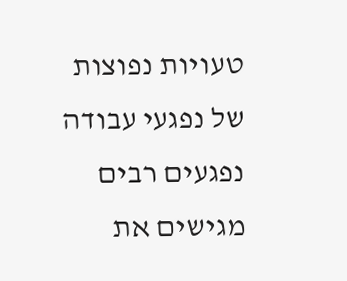טעויות נפוצות של נפגעי עבודה
נפגעים רבים מגישים את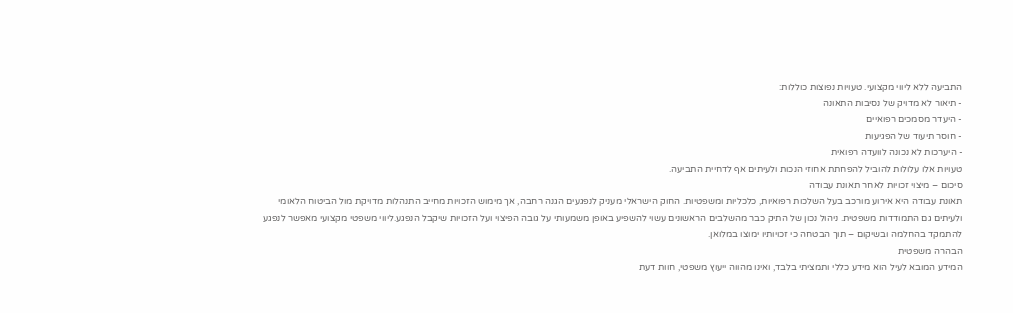התביעה ללא ליווי מקצועי. טעויות נפוצות כוללות:
- תיאור לא מדויק של נסיבות התאונה
- היעדר מסמכים רפואיים
- חוסר תיעוד של הפגיעות
- היערכות לא נכונה לוועדה רפואית
טעויות אלו עלולות להוביל להפחתת אחוזי הנכות ולעיתים אף לדחיית התביעה.
סיכום – מיצוי זכויות לאחר תאונת עבודה
תאונת עבודה היא אירוע מורכב בעל השלכות רפואיות, כלכליות ומשפטיות. החוק הישראלי מעניק לנפגעים הגנה רחבה, אך מימוש הזכויות מחייב התנהלות מדויקת מול הביטוח הלאומי ולעיתים גם התמודדות משפטית. ניהול נכון של התיק כבר מהשלבים הראשונים עשוי להשפיע באופן משמעותי על גובה הפיצוי ועל הזכויות שיקבל הנפגע.ליווי משפטי מקצועי מאפשר לנפגע להתמקד בהחלמה ובשיקום – תוך הבטחה כי זכויותיו ימוצו במלואן.
הבהרה משפטית
המידע המובא לעיל הוא מידע כללי ותמציתי בלבד, ואינו מהווה ייעוץ משפטי, חוות דעת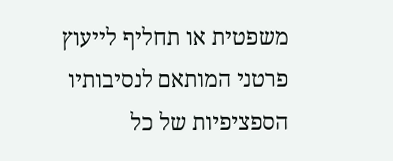משפטית או תחליף לייעוץ פרטני המותאם לנסיבותיו הספציפיות של כל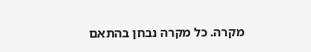מקרה. כל מקרה נבחן בהתאם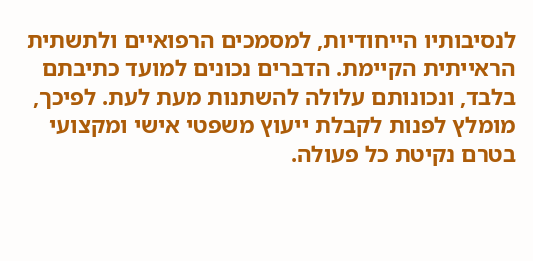לנסיבותיו הייחודיות, למסמכים הרפואיים ולתשתית הראייתית הקיימת. הדברים נכונים למועד כתיבתם בלבד, ונכונותם עלולה להשתנות מעת לעת. לפיכך, מומלץ לפנות לקבלת ייעוץ משפטי אישי ומקצועי בטרם נקיטת כל פעולה.